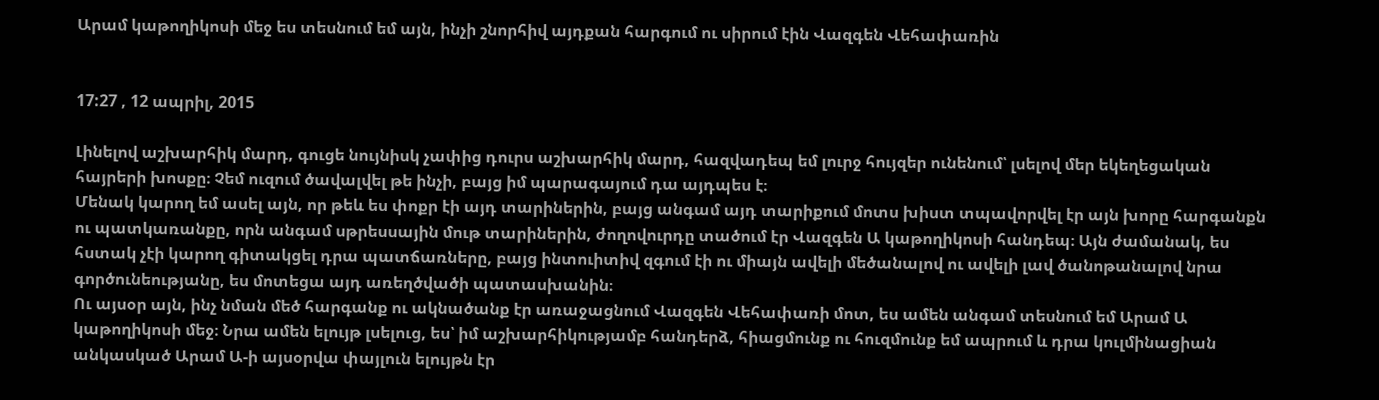Արամ կաթողիկոսի մեջ ես տեսնում եմ այն, ինչի շնորհիվ այդքան հարգում ու սիրում էին Վազգեն Վեհափառին


17:27 , 12 ապրիլ, 2015

Լինելով աշխարհիկ մարդ, գուցե նույնիսկ չափից դուրս աշխարհիկ մարդ, հազվադեպ եմ լուրջ հույզեր ունենում՝ լսելով մեր եկեղեցական հայրերի խոսքը։ Չեմ ուզում ծավալվել թե ինչի, բայց իմ պարագայում դա այդպես է։
Մենակ կարող եմ ասել այն, որ թեև ես փոքր էի այդ տարիներին, բայց անգամ այդ տարիքում մոտս խիստ տպավորվել էր այն խորը հարգանքն ու պատկառանքը, որն անգամ սթրեսսային մութ տարիներին, ժողովուրդը տածում էր Վազգեն Ա կաթողիկոսի հանդեպ։ Այն ժամանակ, ես հստակ չէի կարող գիտակցել դրա պատճառները, բայց ինտուիտիվ զգում էի ու միայն ավելի մեծանալով ու ավելի լավ ծանոթանալով նրա գործունեությանը, ես մոտեցա այդ առեղծվածի պատասխանին։
Ու այսօր այն, ինչ նման մեծ հարգանք ու ակնածանք էր առաջացնում Վազգեն Վեհափառի մոտ, ես ամեն անգամ տեսնում եմ Արամ Ա կաթողիկոսի մեջ։ Նրա ամեն ելույթ լսելուց, ես՝ իմ աշխարհիկությամբ հանդերձ, հիացմունք ու հուզմունք եմ ապրում և դրա կուլմինացիան անկասկած Արամ Ա-ի այսօրվա փայլուն ելույթն էր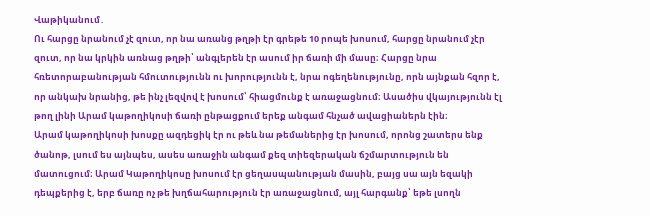Վաթիկանում․
Ու հարցը նրանում չէ զուտ, որ նա առանց թղթի էր գրեթե 10 րոպե խոսում, հարցը նրանում չէր զուտ, որ նա կրկին առնաց թղթի՝ անգլերեն էր ասում իր ճառի մի մասը։ Հարցը նրա հռետորաբանության հմուտությունն ու խորությունն է, նրա ոգեղենությունը, որն այնքան հզոր է, որ անկախ նրանից, թե ինչ լեզվով է խոսում՝ հիացմունք է առաջացնում։ Ասածիս վկայությունն էլ թող լինի Արամ կաթողիկոսի ճառի ընթացքում երեք անգամ հնչած ավացիաներն էին։
Արամ կաթողիկոսի խոսքը ազդեցիկ էր ու թեև նա թեմաներից էր խոսում, որոնց շատերս ենք ծանոթ, լսում ես այնպես, ասես առաջին անգամ քեզ տիեզերական ճշմարտություն են մատուցում։ Արամ Կաթողիկոսը խոսում էր ցեղասպանության մասին, բայց սա այն եզակի դեպքերից է, երբ ճառը ոչ թե խղճահարություն էր առաջացնում, այլ հարգանք՝ եթե լսողն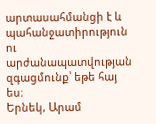արտասահմանցի է և պահանջատիրություն ու արժանապատվության զգացմունք՝ եթե հայ ես։
Երնեկ, Արամ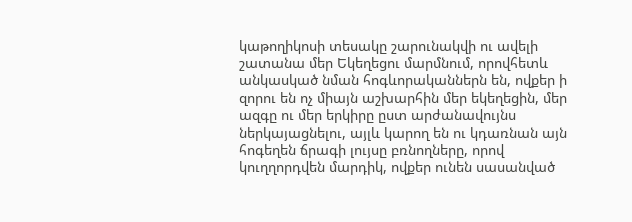կաթողիկոսի տեսակը շարունակվի ու ավելի շատանա մեր Եկեղեցու մարմնում, որովհետև անկասկած նման հոգևորականներն են, ովքեր ի զորու են ոչ միայն աշխարհին մեր եկեղեցին, մեր ազգը ու մեր երկիրը ըստ արժանավույնս ներկայացնելու, այլև կարող են ու կդառնան այն հոգեղեն ճրագի լույսը բռնողները, որով կուղղորդվեն մարդիկ, ովքեր ունեն սասանված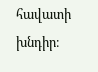հավատի խնդիր։